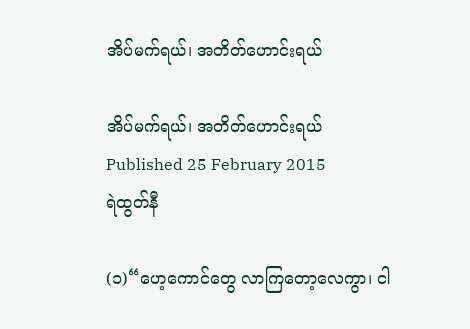အိပ်မက်ရယ်၊ အတိတ်ဟောင်းရယ်

အိပ်မက်ရယ်၊ အတိတ်ဟောင်းရယ်
Published 25 February 2015
ရဲထွတ်နီ

(၁)“ဟေ့ကောင်တွေ လာကြတော့လေကွာ၊ ငါ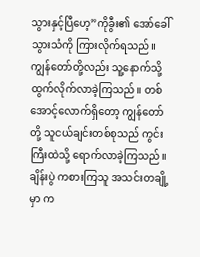သွားနှင့်ပြီဟေ့”ကိုခွီး၏ အော်ခေါ်သွားသံကို ကြားလိုက်ရသည်။ ကျွန်တော်တို့လည်း သူ့နောက်သို့ ထွက်လိုက်လာခဲ့ကြသည်။ တစ်အောင့်လောက်ရှိတော့ ကျွန်တော်တို့ သူငယ်ချင်းတစ်စုသည် ကွင်းကြီးထဲသို့ ရောက်လာခဲ့ကြသည်။ ချိန်းပွဲ ကစားကြသူ အသင်းတချို့မှာ က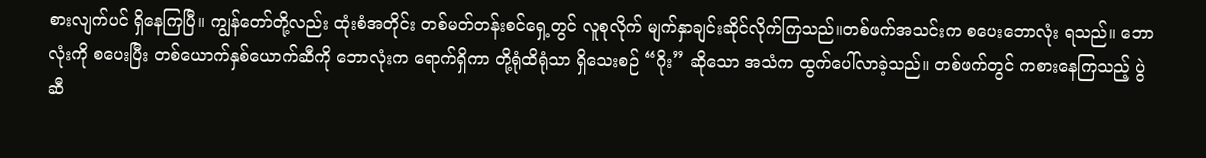စားလျက်ပင် ရှိနေကြပြီ။ ကျွန်တော်တို့လည်း ထုံးစံအတိုင်း တစ်မတ်တန်းစင်ရှေ့တွင် လူစုလိုက် မျက်နှာချင်းဆိုင်လိုက်ကြသည်။တစ်ဖက်အသင်းက စပေးဘောလုံး ရသည်။ ဘောလုံးကို စပေးပြီး တစ်ယောက်နှစ်ယောက်ဆီကို ဘောလုံးက ရောက်ရှိကာ တို့ရုံထိရုံသာ ရှိသေးစဉ် “ဂိုး” ဆိုသော အသံက ထွက်ပေါ်လာခဲ့သည်။ တစ်ဖက်တွင် ကစားနေကြသည့် ပွဲဆီ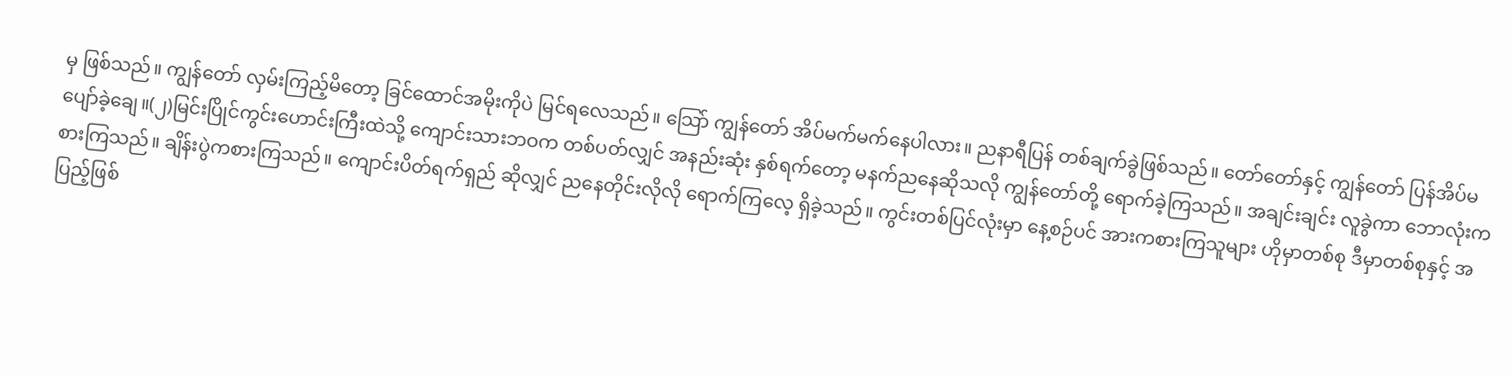မှ ဖြစ်သည်။ ကျွန်တော် လှမ်းကြည့်မိတော့ ခြင်ထောင်အမိုးကိုပဲ မြင်ရလေသည်။ သြော် ကျွန်တော် အိပ်မက်မက်နေပါလား။ ညနာရီပြန် တစ်ချက်ခွဲဖြစ်သည်။ တော်တော်နှင့် ကျွန်တော် ပြန်အိပ်မပျော်ခဲ့ချေ။(၂)မြင်းပြိုင်ကွင်းဟောင်းကြီးထဲသို့ ကျောင်းသားဘဝက တစ်ပတ်လျှင် အနည်းဆုံး နှစ်ရက်တော့ မနက်ညနေဆိုသလို ကျွန်တော်တို့ ရောက်ခဲ့ကြသည်။ အချင်းချင်း လူခွဲကာ ဘောလုံးကစားကြသည်။ ချိန်းပွဲကစားကြသည်။ ကျောင်းပိတ်ရက်ရှည် ဆိုလျှင် ညနေတိုင်းလိုလို ရောက်ကြလေ့ ရှိခဲ့သည်။ ကွင်းတစ်ပြင်လုံးမှာ နေ့စဉ်ပင် အားကစားကြသူများ ဟိုမှာတစ်စု ဒီမှာတစ်စုနှင့် အပြည့်ဖြစ်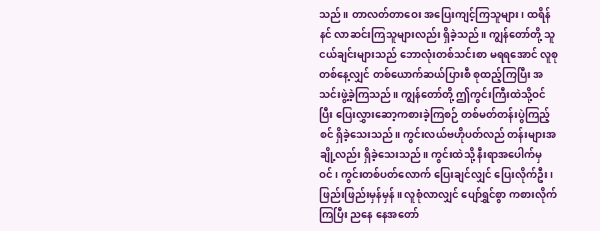သည်။ တာလတ်တာဝေး အပြေးကျင့်ကြသူများ၊ ထရိန်နင် လာဆင်းကြသူများလည်း ရှိခဲ့သည်။ ကျွန်တော်တို့ သူငယ်ချင်းများသည် ဘောလုံးတစ်သင်းစာ မရရအောင် လူစုတစ်နေ့လျှင် တစ်ယောက်ဆယ်ပြားစီ စုထည့်ကြပြီး အသင်းဖွဲ့ခဲ့ကြသည်။ ကျွန်တော်တို့ ဤကွင်းကြီးထဲသို့ဝင်ပြီး ပြေးလွှားဆော့ကစားခဲ့ကြစဉ် တစ်မတ်တန်းပွဲကြည့်စင် ရှိခဲ့သေးသည်။ ကွင်းလယ်ဗဟိုပတ်လည် တန်းများအချို့လည်း ရှိခဲ့သေးသည်။ ကွင်းထဲသို့ နီးရာအပေါက်မှဝင်၊ ကွင်းတစ်ပတ်လောက် ပြေးချင်လျှင် ပြေးလိုက်ဦး၊ ဖြည်းဖြည်းမှန်မှန်။ လူစုံလာလျှင် ပျော်ရွှင်စွာ ကစားလိုက်ကြပြီး ညနေ နေအတော်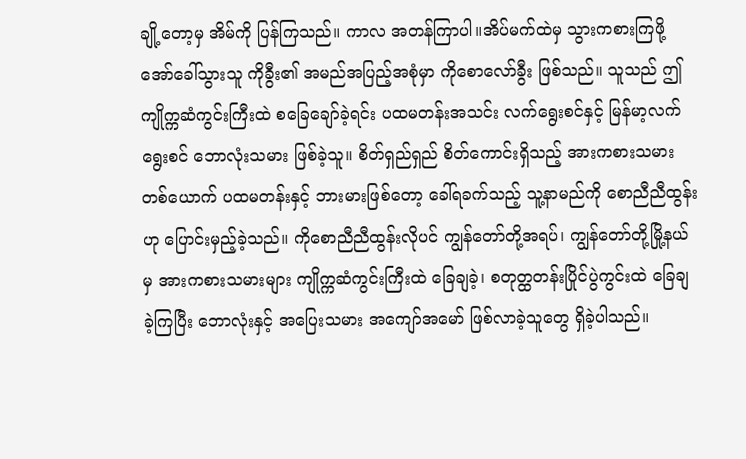ချို့တော့မှ အိမ်ကို ပြန်ကြသည်။ ကာလ အတန်ကြာပါ။အိပ်မက်ထဲမှ သွားကစားကြဖို့ အော်ခေါ်သွားသူ ကိုခွီး၏ အမည်အပြည့်အစုံမှာ ကိုစောလော်ခွီး ဖြစ်သည်။ သူသည် ဤကျိုက္ကဆံကွင်းကြီးထဲ စခြေချော်ခဲ့ရင်း ပထမတန်းအသင်း လက်ရွေးစင်နှင့် မြန်မာ့လက်ရွေးစင် ဘောလုံးသမား ဖြစ်ခဲ့သူ။ စိတ်ရှည်ရှည် စိတ်ကောင်းရှိသည့် အားကစားသမားတစ်ယောက် ပထမတန်းနှင့် ဘားမားဖြစ်တော့ ခေါ်ရခက်သည့် သူ့နာမည်ကို စောညီညီထွန်းဟု ပြောင်းမှည့်ခဲ့သည်။ ကိုစောညီညီထွန်းလိုပင် ကျွန်တော်တို့အရပ်၊ ကျွန်တော်တို့မြို့နယ်မှ အားကစားသမားများ ကျိုက္ကဆံကွင်းကြီးထဲ ခြေချခဲ့၊ စတုတ္ထတန်းပြိုင်ပွဲကွင်းထဲ ခြေချခဲ့ကြပြီး ဘောလုံးနှင့် အပြေးသမား အကျော်အမော် ဖြစ်လာခဲ့သူတွေ ရှိခဲ့ပါသည်။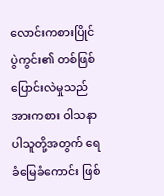လောင်းကစားပြိုင်ပွဲကွင်း၏ တစ်ဖြစ်ပြောင်းလဲမှုသည် အားကစား ဝါသနာပါသူတို့အတွက် ရေခံမြေခံကောင်း ဖြစ်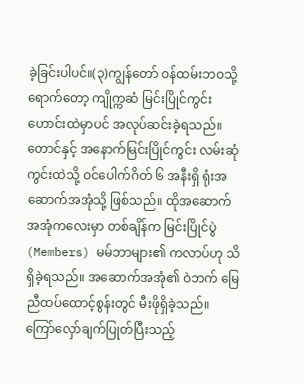ခဲ့ခြင်းပါပင်။(၃)ကျွန်တော် ဝန်ထမ်းဘဝသို့ရောက်တော့ ကျိုက္ကဆံ မြင်းပြိုင်ကွင်းဟောင်းထဲမှာပင် အလုပ်ဆင်းခဲ့ရသည်။ တောင်နှင့် အနောက်မြင်းပြိုင်ကွင်း လမ်းဆုံ ကွင်းထဲသို့ ဝင်ပေါက်ဂိတ် ၆ အနီးရှိ ရုံးအဆောက်အအုံသို့ ဖြစ်သည်။ ထိုအဆောက်အအုံကလေးမှာ တစ်ချိန်က မြင်းပြိုင်ပွဲ (Members) မမ်ဘာများ၏ ကလာပ်ဟု သိရှိခဲ့ရသည်။ အဆောက်အအုံ၏ ဝဲဘက် မြေညီထပ်ထောင့်စွန်းတွင် မီးဖိုရှိခဲ့သည်။ ကြော်လှော်ချက်ပြုတ်ပြီးသည့်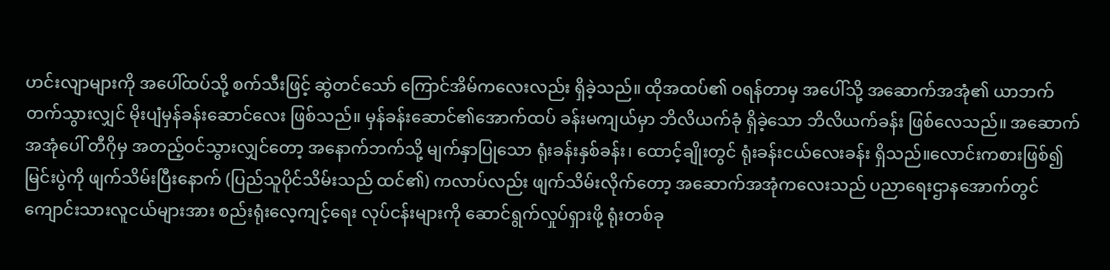ဟင်းလျာများကို အပေါ်ထပ်သို့ စက်သီးဖြင့် ဆွဲတင်သော် ကြောင်အိမ်ကလေးလည်း ရှိခဲ့သည်။ ထိုအထပ်၏ ဝရန်တာမှ အပေါ်သို့ အဆောက်အအုံ၏ ယာဘက်တက်သွားလျှင် မိုးပျံမှန်ခန်းဆောင်လေး ဖြစ်သည်။ မှန်ခန်းဆောင်၏အောက်ထပ် ခန်းမကျယ်မှာ ဘိလိယက်ခုံ ရှိခဲ့သော ဘိလိယက်ခန်း ဖြစ်လေသည်။ အဆောက်အအုံပေါ် တီဂိုမှ အတည့်ဝင်သွားလျှင်တော့ အနောက်ဘက်သို့ မျက်နှာပြုသော ရုံးခန်းနှစ်ခန်း၊ ထောင့်ချိုးတွင် ရုံးခန်းငယ်လေးခန်း ရှိသည်။လောင်းကစားဖြစ်၍ မြင်းပွဲကို ဖျက်သိမ်းပြီးနောက် (ပြည်သူပိုင်သိမ်းသည် ထင်၏) ကလာပ်လည်း ဖျက်သိမ်းလိုက်တော့ အဆောက်အအုံကလေးသည် ပညာရေးဌာနအောက်တွင် ကျောင်းသားလူငယ်များအား စည်းရုံးလေ့ကျင့်ရေး လုပ်ငန်းများကို ဆောင်ရွက်လှုပ်ရှားဖို့ ရုံးတစ်ခု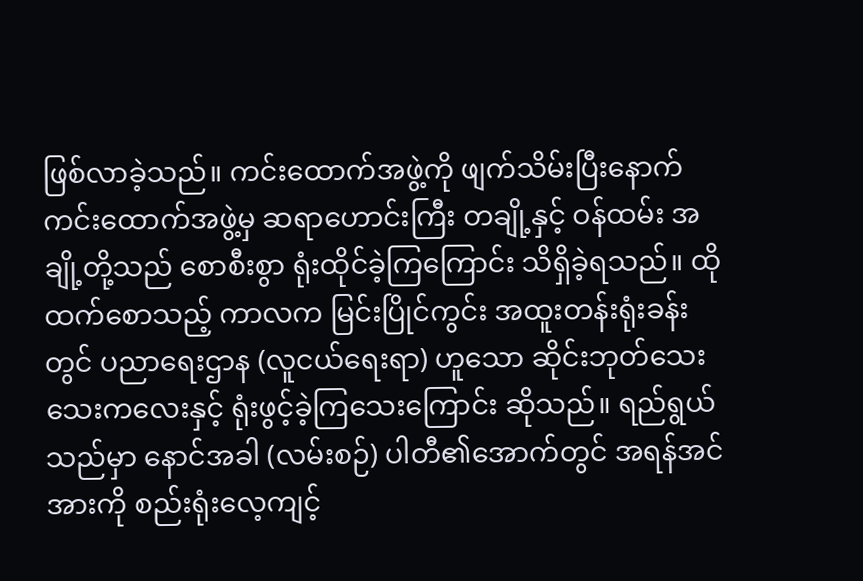ဖြစ်လာခဲ့သည်။ ကင်းထောက်အဖွဲ့ကို ဖျက်သိမ်းပြီးနောက် ကင်းထောက်အဖွဲ့မှ ဆရာဟောင်းကြီး တချို့နှင့် ဝန်ထမ်း အချို့တို့သည် စောစီးစွာ ရုံးထိုင်ခဲ့ကြကြောင်း သိရှိခဲ့ရသည်။ ထိုထက်စောသည့် ကာလက မြင်းပြိုင်ကွင်း အထူးတန်းရုံးခန်းတွင် ပညာရေးဌာန (လူငယ်ရေးရာ) ဟူသော ဆိုင်းဘုတ်သေးသေးကလေးနှင့် ရုံးဖွင့်ခဲ့ကြသေးကြောင်း ဆိုသည်။ ရည်ရွယ်သည်မှာ နောင်အခါ (လမ်းစဉ်) ပါတီ၏အောက်တွင် အရန်အင်အားကို စည်းရုံးလေ့ကျင့်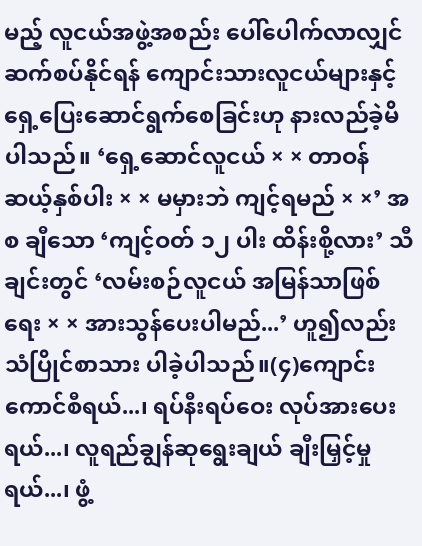မည့် လူငယ်အဖွဲ့အစည်း ပေါ်ပေါက်လာလျှင် ဆက်စပ်နိုင်ရန် ကျောင်းသားလူငယ်များနှင့် ရှေ့ပြေးဆောင်ရွက်စေခြင်းဟု နားလည်ခဲ့မိပါသည်။ ‘ရှေ့ဆောင်လူငယ် × × တာဝန်ဆယ့်နှစ်ပါး × × မမှားဘဲ ကျင့်ရမည် × ×’ အစ ချီသော ‘ကျင့်ဝတ် ၁၂ ပါး ထိန်းစို့လား’ သီချင်းတွင် ‘လမ်းစဉ်လူငယ် အမြန်သာဖြစ်ရေး × × အားသွန်ပေးပါမည်...’ ဟူ၍လည်း သံပြိုင်စာသား ပါခဲ့ပါသည်။(၄)ကျောင်းကောင်စီရယ်...၊ ရပ်နီးရပ်ဝေး လုပ်အားပေးရယ်...၊ လူရည်ချွန်ဆုရွေးချယ် ချီးမြှင့်မှုရယ်...၊ ဖွံ့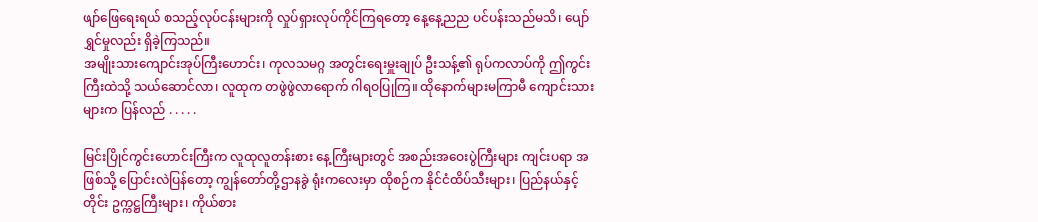ဖျာ်ဖြေရေးရယ် စသည့်လုပ်ငန်းများကို လှုပ်ရှားလုပ်ကိုင်ကြရတော့ နေ့နေ့ညည ပင်ပန်းသည်မသိ၊ ပျော်ရွှင်မှုလည်း ရှိခဲ့ကြသည်။
အမျိုးသားကျောင်းအုပ်ကြီးဟောင်း၊ ကုလသမဂ္ဂ အတွင်းရေးမှူးချုပ် ဦးသန့်၏ ရုပ်ကလာပ်ကို ဤကွင်းကြီးထဲသို့ သယ်ဆောင်လာ၊ လူထုက တဖွဲဖွဲလာရောက် ဂါရဝပြုကြ။ ထိုနောက်များမကြာမီ ကျောင်းသားများက ပြန်လည် . . . . .

မြင်းပြိုင်ကွင်းဟောင်းကြီးက လူထုလူတန်းစား နေ့ကြီးများတွင် အစည်းအဝေးပွဲကြီးများ ကျင်းပရာ အဖြစ်သို့ ပြောင်းလဲပြန်တော့ ကျွန်တော်တို့ဌာနခွဲ ရုံးကလေးမှာ ထိုစဉ်က နိုင်ငံထိပ်သီးများ၊ ပြည်နယ်နှင့်တိုင်း ဥက္ကဋ္ဌကြီးများ၊ ကိုယ်စား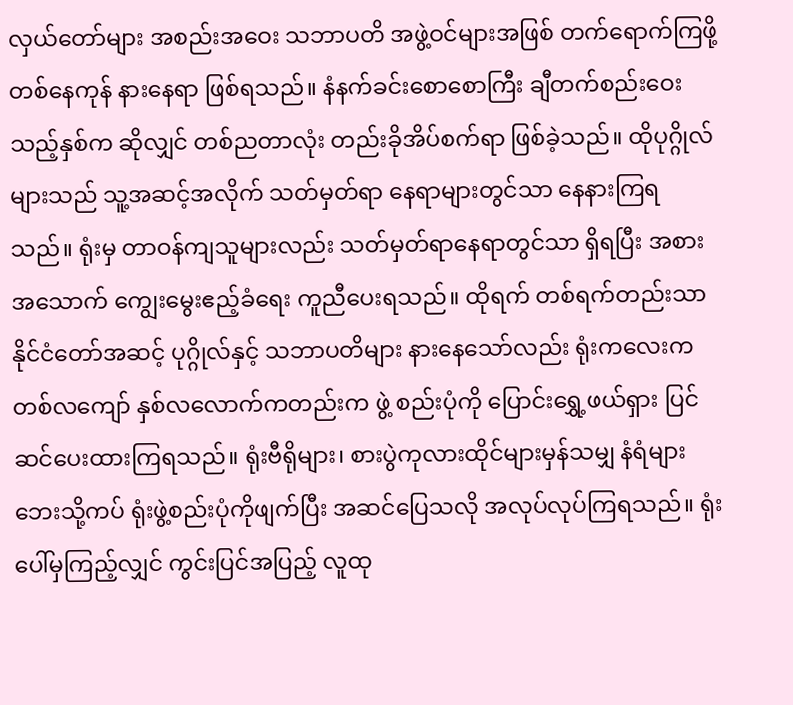လှယ်တော်များ အစည်းအဝေး သဘာပတိ အဖွဲ့ဝင်များအဖြစ် တက်ရောက်ကြဖို့ တစ်နေကုန် နားနေရာ ဖြစ်ရသည်။ နံနက်ခင်းစောစောကြီး ချီတက်စည်းဝေးသည့်နှစ်က ဆိုလျှင် တစ်ညတာလုံး တည်းခိုအိပ်စက်ရာ ဖြစ်ခဲ့သည်။ ထိုပုဂ္ဂိုလ်များသည် သူ့အဆင့်အလိုက် သတ်မှတ်ရာ နေရာများတွင်သာ နေနားကြရသည်။ ရုံးမှ တာဝန်ကျသူများလည်း သတ်မှတ်ရာနေရာတွင်သာ ရှိရပြီး အစားအသောက် ကျွေးမွေးဧည့်ခံရေး ကူညီပေးရသည်။ ထိုရက် တစ်ရက်တည်းသာ နိုင်ငံတော်အဆင့် ပုဂ္ဂိုလ်နှင့် သဘာပတိများ နားနေသော်လည်း ရုံးကလေးက တစ်လကျော် နှစ်လလောက်ကတည်းက ဖွဲ့ စည်းပုံကို ပြောင်းရွှေ့ဖယ်ရှား ပြင်ဆင်ပေးထားကြရသည်။ ရုံးဗီရိုများ၊ စားပွဲကုလားထိုင်များမှန်သမျှ နံရံများဘေးသို့ကပ် ရုံးဖွဲ့စည်းပုံကိုဖျက်ပြီး အဆင်ပြေသလို အလုပ်လုပ်ကြရသည်။ ရုံးပေါ်မှကြည့်လျှင် ကွင်းပြင်အပြည့် လူထု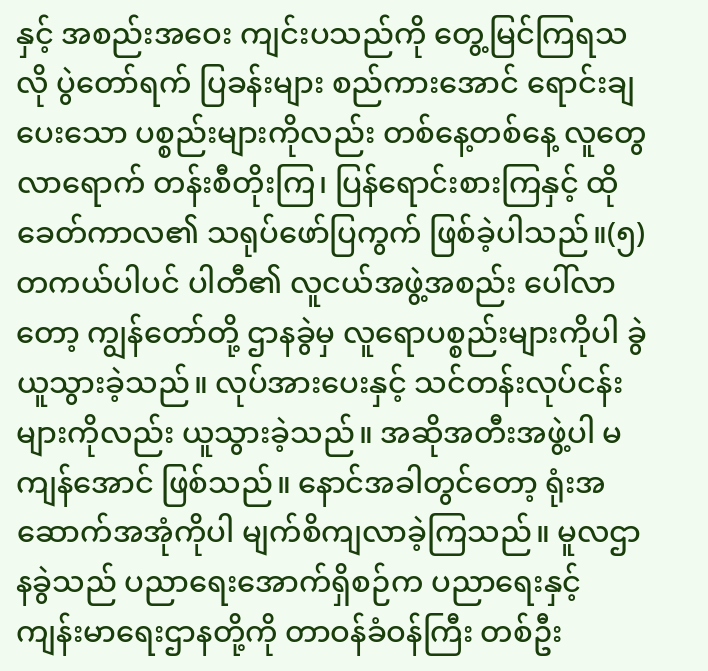နှင့် အစည်းအဝေး ကျင်းပသည်ကို တွေ့မြင်ကြရသလို ပွဲတော်ရက် ပြခန်းများ စည်ကားအောင် ရောင်းချပေးသော ပစ္စည်းများကိုလည်း တစ်နေ့တစ်နေ့ လူတွေလာရောက် တန်းစီတိုးကြ၊ ပြန်ရောင်းစားကြနှင့် ထိုခေတ်ကာလ၏ သရုပ်ဖော်ပြကွက် ဖြစ်ခဲ့ပါသည်။(၅)တကယ်ပါပင် ပါတီ၏ လူငယ်အဖွဲ့အစည်း ပေါ်လာတော့ ကျွန်တော်တို့ ဌာနခွဲမှ လူရောပစ္စည်းများကိုပါ ခွဲယူသွားခဲ့သည်။ လုပ်အားပေးနှင့် သင်တန်းလုပ်ငန်းများကိုလည်း ယူသွားခဲ့သည်။ အဆိုအတီးအဖွဲ့ပါ မကျန်အောင် ဖြစ်သည်။ နောင်အခါတွင်တော့ ရုံးအဆောက်အအုံကိုပါ မျက်စိကျလာခဲ့ကြသည်။ မူလဌာနခွဲသည် ပညာရေးအောက်ရှိစဉ်က ပညာရေးနှင့် ကျန်းမာရေးဌာနတို့ကို တာဝန်ခံဝန်ကြီး တစ်ဦး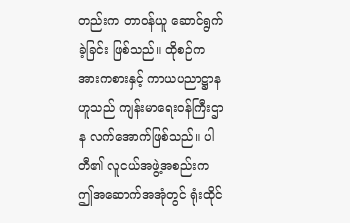တည်းက တာဝန်ယူ ဆောင်ရွက်ခဲ့ခြင်း ဖြစ်သည်။ ထိုစဉ်က အားကစားနှင့် ကာယပညာဋ္ဌာနဟူသည် ကျန်းမာရေးဝန်ကြီးဌာန လက်အောက်ဖြစ်သည်။ ပါတီ၏ လူငယ်အဖွဲ့အစည်းက ဤအဆောက်အအုံတွင် ရုံးထိုင်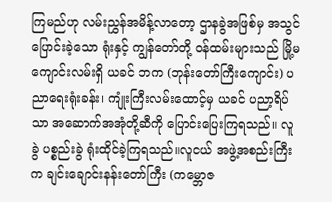ကြမည်ဟု လမ်းညွှန်အမိန့်လာတော့ ဌာနခွဲအဖြစ်မှ အသွင်ပြောင်းခဲ့သော ရုံးနှင့် ကျွန်တော်တို့ ဝန်ထမ်းများသည် မြို့မကျောင်းလမ်းရှိ ယခင် ဘက (ဘုန်းတော်ကြီးကျောင်း) ပညာရေးရုံးခန်း၊ ကျုံးကြီးလမ်းထောင့်မှ ယခင် ပညာ့ရိပ်သာ အဆောက်အအုံတို့ဆီကို ပြောင်းပြေးကြရသည်။ လူခွဲ ပစ္စည်းခွဲ ရုံးထိုင်ခဲ့ကြရသည်။လူငယ် အဖွဲ့အစည်းကြီးက ချင်းချောင်းနန်းတော်ကြီး (ကမ္ဘောဇ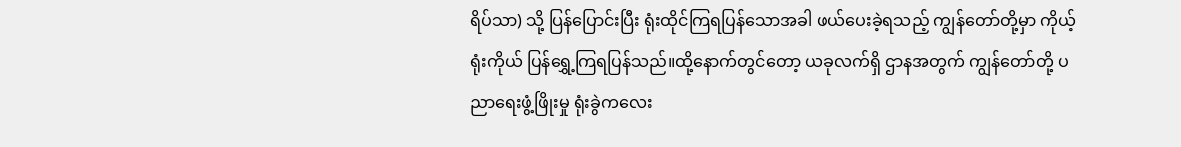ရိပ်သာ) သို့ ပြန်ပြောင်းပြီး ရုံးထိုင်ကြရပြန်သောအခါ ဖယ်ပေးခဲ့ရသည့် ကျွန်တော်တို့မှာ ကိုယ့်ရုံးကိုယ် ပြန်ရွှေ့ကြရပြန်သည်။ထို့နောက်တွင်တော့ ယခုလက်ရှိ ဌာနအတွက် ကျွန်တော်တို့ ပညာရေးဖွံ့ဖြိုးမှု ရုံးခွဲကလေး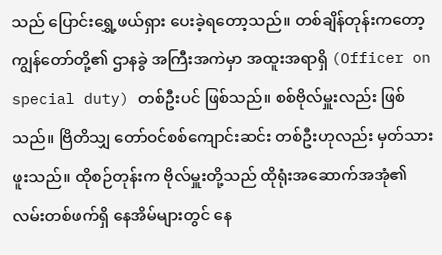သည် ပြောင်းရွှေ့ဖယ်ရှား ပေးခဲ့ရတော့သည်။ တစ်ချိန်တုန်းကတော့ ကျွန်တော်တို့၏ ဌာနခွဲ အကြီးအကဲမှာ အထူးအရာရှိ (Officer on special duty) တစ်ဦးပင် ဖြစ်သည်။ စစ်ဗိုလ်မှူးလည်း ဖြစ်သည်။ ဗြိတိသျှ တော်ဝင်စစ်ကျောင်းဆင်း တစ်ဦးဟုလည်း မှတ်သားဖူးသည်။ ထိုစဉ်တုန်းက ဗိုလ်မှူးတို့သည် ထိုရုံးအဆောက်အအုံ၏ လမ်းတစ်ဖက်ရှိ နေအိမ်များတွင် နေ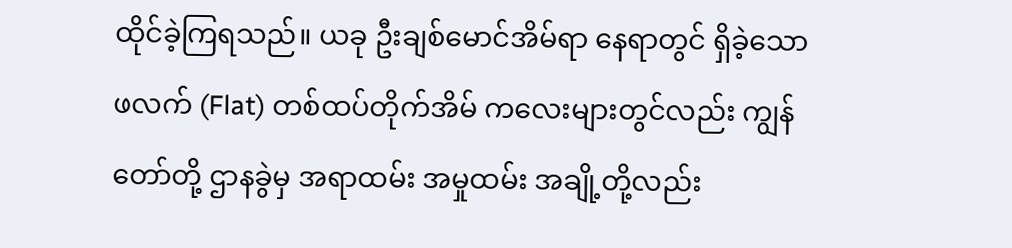ထိုင်ခဲ့ကြရသည်။ ယခု ဦးချစ်မောင်အိမ်ရာ နေရာတွင် ရှိခဲ့သော ဖလက် (Flat) တစ်ထပ်တိုက်အိမ် ကလေးများတွင်လည်း ကျွန်တော်တို့ ဌာနခွဲမှ အရာထမ်း အမှုထမ်း အချို့တို့လည်း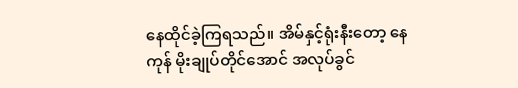နေထိုင်ခဲ့ကြရသည်။ အိမ်နှင့်ရုံးနီးတော့ နေကုန် မိုးချုပ်တိုင်အောင် အလုပ်ခွင်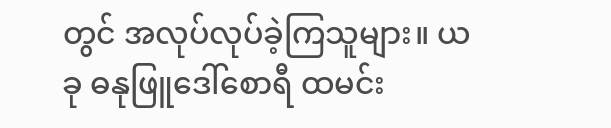တွင် အလုပ်လုပ်ခဲ့ကြသူများ။ ယခု ဓနုဖြူဒေါ်စောရီ ထမင်း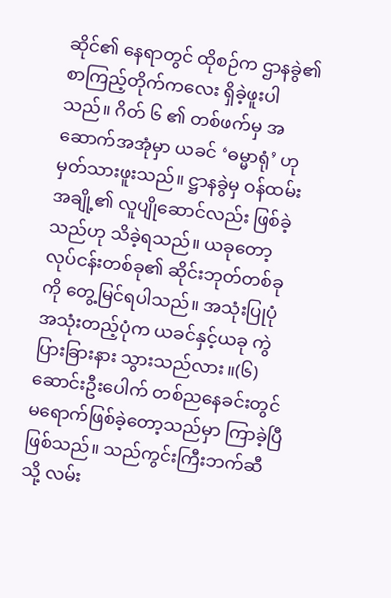ဆိုင်၏ နေရာတွင် ထိုစဉ်က ဌာနခွဲ၏ စာကြည့်တိုက်ကလေး ရှိခဲ့ဖူးပါသည်။ ဂိတ် ၆ ၏ တစ်ဖက်မှ အဆောက်အအုံမှာ ယခင် ‘ဓမ္မာရုံ’ ဟု မှတ်သားဖူးသည်။ ဋ္ဌာနခွဲမှ ဝန်ထမ်းအချို့၏ လူပျိုဆောင်လည်း ဖြစ်ခဲ့သည်ဟု သိခဲ့ရသည်။ ယခုတော့ လုပ်ငန်းတစ်ခု၏ ဆိုင်းဘုတ်တစ်ခုကို တွေ့မြင်ရပါသည်။ အသုံးပြုပုံ အသုံးတည့်ပုံက ယခင်နှင့်ယခု ကွဲပြားခြားနား သွားသည်လား။(၆)ဆောင်းဦးပေါက် တစ်ညနေခင်းတွင် မရောက်ဖြစ်ခဲ့တော့သည်မှာ ကြာခဲ့ပြီဖြစ်သည်။ သည်ကွင်းကြီးဘက်ဆီသို့ လမ်း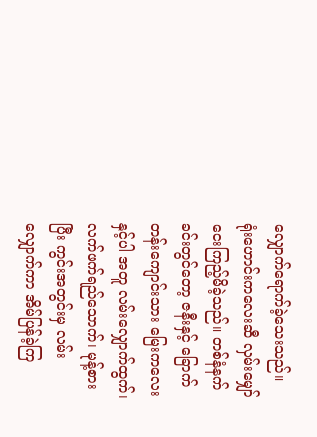လျှောက်ရောက်ခဲ့သေးသည်။ ရုံးဟောင်းကလေးဆီ လှမ်းမျှော်ငေးကြည့်မိခဲ့သည်။ တစ်နံနက်ခင်းတွင်တော့ ဇနီးနှင့် ခြောက်တန်းကျောင်းသား မြေးကလေးနှင့်ပါ အတူ လမ်းလျှောက်ထွက်၊ လက်ဖက်ရည်သောက်၊ မုန့်စားပြီး ကွင်းအတွင်းမှ လမ်းလျှောက်ကာ အိမ်ပြန်ခဲ့ကြ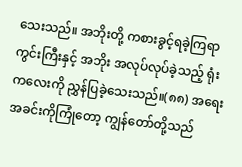သေးသည်။ အဘိုးတို့ ကစားခွင့်ရခဲ့ကြရာ ကွင်းကြီးနှင့် အဘိုး အလုပ်လုပ်ခဲ့သည့် ရုံးကလေးကို ညွှန်ပြခဲ့သေးသည်။(၈၈) အရေးအခင်းကိုကြုံတော့ ကျွန်တော်တို့သည်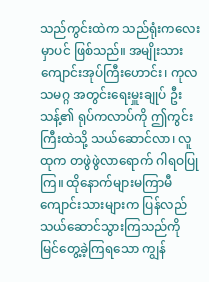သည်ကွင်းထဲက သည်ရုံးကလေးမှာပင် ဖြစ်သည်။ အမျိုးသားကျောင်းအုပ်ကြီးဟောင်း၊ ကုလသမဂ္ဂ အတွင်းရေးမှူးချုပ် ဦးသန့်၏ ရုပ်ကလာပ်ကို ဤကွင်းကြီးထဲသို့ သယ်ဆောင်လာ၊ လူထုက တဖွဲဖွဲလာရောက် ဂါရဝပြုကြ။ ထိုနောက်များမကြာမီ ကျောင်းသားများက ပြန်လည်သယ်ဆောင်သွားကြသည်ကို မြင်တွေ့ခဲ့ကြရသော ကျွန်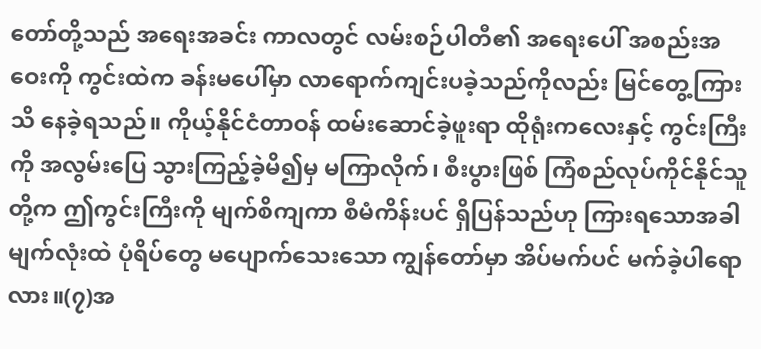တော်တို့သည် အရေးအခင်း ကာလတွင် လမ်းစဉ်ပါတီ၏ အရေးပေါ် အစည်းအဝေးကို ကွင်းထဲက ခန်းမပေါ်မှာ လာရောက်ကျင်းပခဲ့သည်ကိုလည်း မြင်တွေ့ကြားသိ နေခဲ့ရသည်။ ကိုယ့်နိုင်ငံတာဝန် ထမ်းဆောင်ခဲ့ဖူးရာ ထိုရုံးကလေးနှင့် ကွင်းကြီးကို အလွမ်းပြေ သွားကြည့်ခဲ့မိ၍မှ မကြာလိုက်၊ စီးပွားဖြစ် ကြံစည်လုပ်ကိုင်နိုင်သူတို့က ဤကွင်းကြီးကို မျက်စိကျကာ စီမံကိန်းပင် ရှိပြန်သည်ဟု ကြားရသောအခါ မျက်လုံးထဲ ပုံရိပ်တွေ မပျောက်သေးသော ကျွန်တော်မှာ အိပ်မက်ပင် မက်ခဲ့ပါရောလား။(၇)အ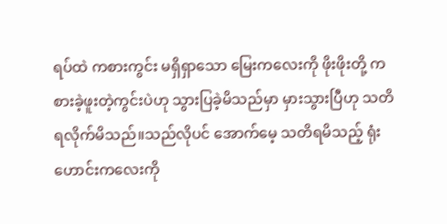ရပ်ထဲ ကစားကွင်း မရှိရှာသော မြေးကလေးကို ဖိုးဖိုးတို့ ကစားခဲ့ဖူးတဲ့ကွင်းပဲဟု သွားပြခဲ့မိသည်မှာ မှားသွားပြီဟု သတိရလိုက်မိသည်။သည်လိုပင် အောက်မေ့ သတိရမိသည့် ရုံးဟောင်းကလေးကို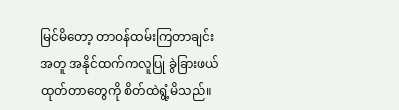မြင်မိတော့ တာဝန်ထမ်းကြတာချင်းအတူ အနိုင်ထက်ကလူပြု ခွဲခြားဖယ်ထုတ်တာတွေကို စိတ်ထဲရွံ့မိသည်။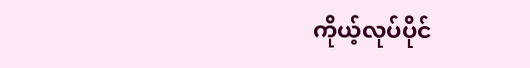ကိုယ့်လုပ်ပိုင်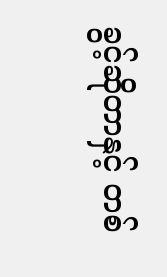ခွင့်ဆိုတာနှင့် တစ်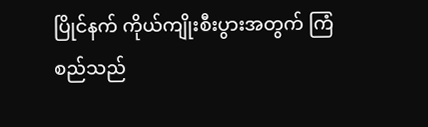ပြိုင်နက် ကိုယ်ကျိုးစီးပွားအတွက် ကြံစည်သည်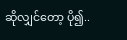ဆိုလျှင်တော့ ပို၍..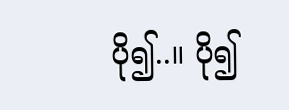ပို၍..။ ပို၍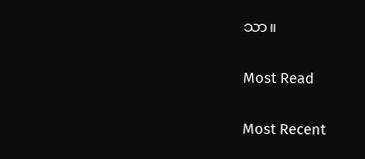သာ။

Most Read

Most Recent